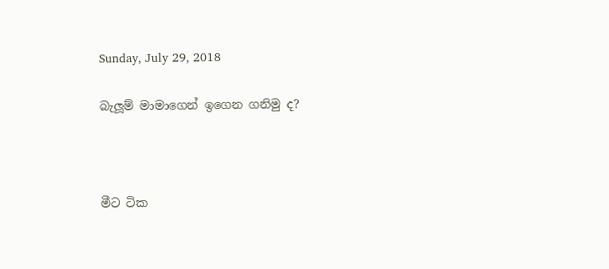Sunday, July 29, 2018

බැලූම් මාමාගෙන් ඉගෙන ගනිමු ද?



මීට ටික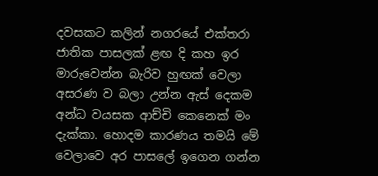දවසකට කලින් නගරයේ එක්තරා ජාතික පාසලක් ළඟ දි කහ ඉර මාරුවෙන්න බැරිව හුඟක් වෙලා අසරණ ව බලා උන්න ඇස් දෙකම අන්ධ වයසක ආච්චි කෙනෙක් මං දැක්කා. හොදම කාරණය තමයි මේ වෙලාවෙ අර පාසලේ ඉගෙන ගන්න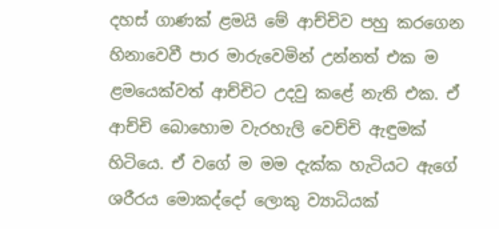දහස් ගාණක් ළමයි මේ ආච්චිව පහු කරගෙන හිනාවෙවී පාර මාරුවෙමින් උන්නත් එක ම ළමයෙක්වත් ආච්චිට උදවු කළේ නැති එක. ඒ ආච්චි බොහොම වැරහැලි වෙච්චි ඇඳුමක් හිටියෙ. ඒ වගේ ම මම දැක්ක හැටියට ඇගේ ශරීරය මොකද්දෝ ලොකු ව්‍යාධියක්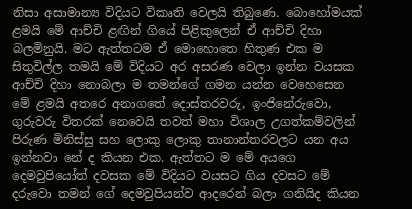නිසා අසාමාන්‍ය විදියට විකෘති වෙලයි තිබුණෙ. බොහෝමයක් ළමයි මේ ආච්චි ළඟින් ගියේ පිළිකුලෙන් ඒ ආච්චි දිහා බලමිනුයි. මට ඇත්තටම ඒ මොහොතෙ හිතුණ එක ම සිතුවිල්ල තමයි මේ විදියට අර අසරණ වෙලා ඉන්න වයසක ආච්චි දිහා නොබලා ම තමන්ගේ ගමන යන්න වෙහෙසෙන මේ ළමයි අතරෙ අනාගතේ දොස්තරවරු, ඉංජිනේරුවො, ගුරුවරු විතරක් නෙවෙයි තවත් මහා විශාල උගත්කම්වලින් පිරුණ මිනිස්සු සහ ලොකු ලොකු තානාන්තරවලට යන අය ඉන්නවා නේ ද කියන එක. ඇත්තට ම මේ අයගෙ දෙමවුපියෝත් දවසක මේ විදියට වයසට ගිය දවසට මේ දරුවො තමන් ගේ දෙමවුපියන්ව ආදරෙන් බලා ගනියිද කියන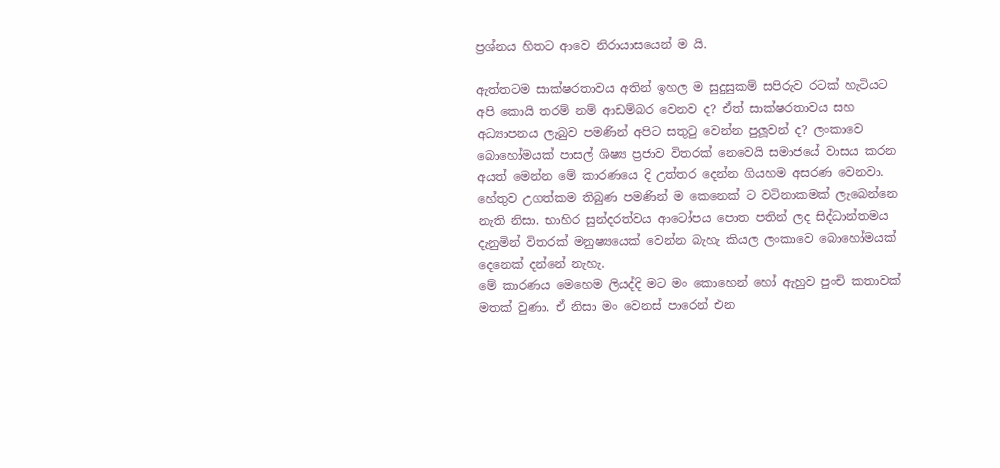ප්‍රශ්නය හිතට ආවෙ නිරායාසයෙන් ම යි.

ඇත්තටම සාක්ෂරතාවය අතින් ඉහල ම සුදුසුකම් සපිරුව රටක් හැටියට අපි කොයි තරම් නම් ආඩම්බර වෙනව ද? ඒත් සාක්ෂරතාවය සහ අධ්‍යාපනය ලැබුව පමණින් අපිට සතුටු වෙන්න පුලූවන් ද? ලංකාවෙ බොහෝමයක් පාසල් ශිෂ්‍ය ප්‍රජාව විතරක් නෙවෙයි සමාජයේ වාසය කරන අයත් මෙන්න මේ කාරණයෙ දි උත්තර දෙන්න ගියහම අසරණ වෙනවා. හේතුව උගත්කම තිබුණ පමණින් ම කෙනෙක් ට වටිනාකමක් ලැබෙන්නෙ නැති නිසා. භාහිර සුන්දරත්වය ආටෝපය පොත පතින් ලද සිද්ධාන්තමය දැනුමින් විතරක් මනුෂ්‍යයෙක් වෙන්න බැහැ කියල ලංකාවෙ බොහෝමයක් දෙනෙක් දන්නේ නැහැ.
මේ කාරණය මෙහෙම ලියද්දි මට මං කොහෙන් හෝ ඇහුව පුංචි කතාවක් මතක් වුණා. ඒ නිසා මං වෙනස් පාරෙන් එන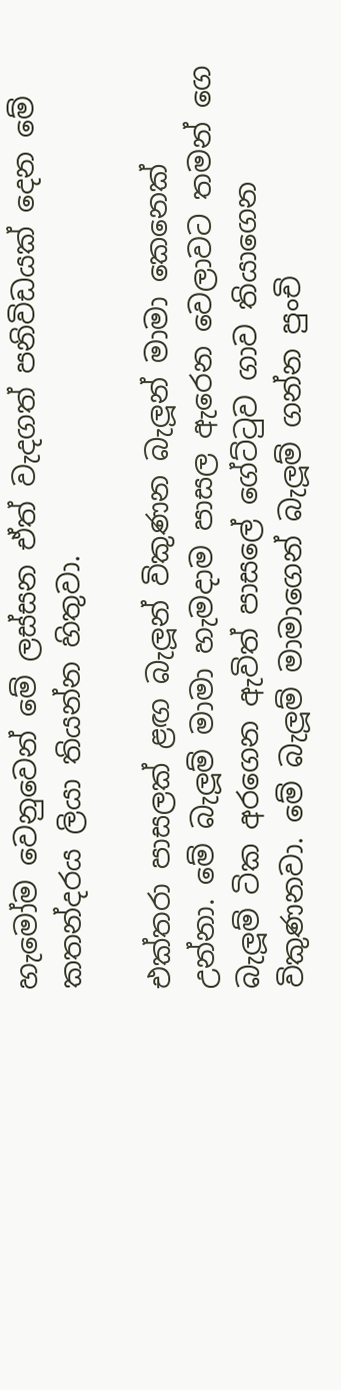හැමෝම වෙනුවෙන් මේ ලස්සන ඒත් වැදගත් පනිවිඩයක් දෙන මේ කතන්දරය ලියා තියන්න හිතුවා.

එක්තරා පාසලක් ළඟ බැලූන් විකුණන බැලූන් මාමා කෙනෙක් උන්නා. මේ බැලූම් මාමා හැමදාම පාසල ඇරෙන වෙලාවට තමන් ගෙ බැලූම් ටික අරගෙන ඇවිත් පාසලේ ගේට්ටුව ගාව තියාගෙන විකුණනවා. මේ බැලූම් මාමාගෙන් බැලූම් ගන්න පුංචි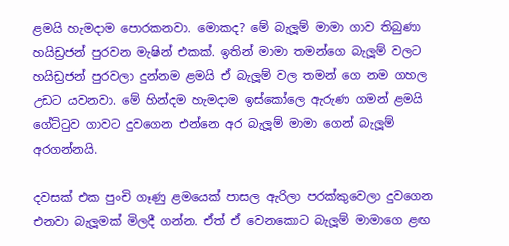ළමයි හැමදාම පොරකනවා. මොකද? මේ බැලූම් මාමා ගාව තිබුණා හයිඩ්‍රජන් පුරවන මැෂින් එකක්. ඉතින් මාමා තමන්ගෙ බැලූම් වලට හයිඩ්‍රජන් පුරවලා දුන්නම ළමයි ඒ බැලූම් වල තමන් ගෙ නම ගහල උඩට යවනවා. මේ හින්දම හැමදාම ඉස්කෝලෙ ඇරුණ ගමන් ළමයි ගේට්ටුව ගාවට දුවගෙන එන්නෙ අර බැලූම් මාමා ගෙන් බැලූම් අරගන්නයි.

දවසක් එක පුංචි ගෑණු ළමයෙක් පාසල ඇරිලා පරක්කුවෙලා දුවගෙන එනවා බැලූමක් මිලදී ගන්න. ඒත් ඒ වෙනකොට බැලූම් මාමාගෙ ළඟ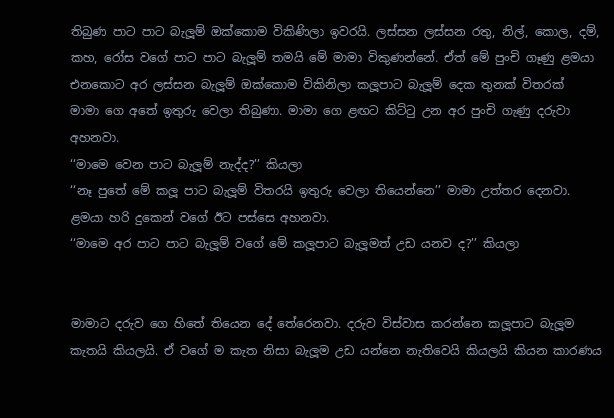තිබුණ පාට පාට බැලූම් ඔක්කොම විකිණිලා ඉවරයි. ලස්සන ලස්සන රතු, නිල්, කොල, දම්, කහ, රෝස වගේ පාට පාට බැලූම් තමයි මේ මාමා විකුණන්නේ. ඒත් මේ පුංචි ගෑණු ළමයා එනකොට අර ලස්සන බැලූම් ඔක්කොම විකිනිලා කලූපාට බැලූම් දෙක තුනක් විතරක්  මාමා ගෙ අතේ ඉතුරු වෙලා තිබුණා. මාමා ගෙ ළඟට කිට්ටු උන අර පුංචි ගැණු දරුවා අහනවා.
‘‘මාමෙ වෙන පාට බැලූම් නැද්ද?’’ කියලා
‘‘නෑ පුතේ මේ කලූ පාට බැලූම් විතරයි ඉතුරු වෙලා තියෙන්නෙ’’ මාමා උත්තර දෙනවා.
ළමයා හරි දුකෙන් වගේ ඊට පස්සෙ අහනවා.
‘‘මාමෙ අර පාට පාට බැලූම් වගේ මේ කලූපාට බැලූමත් උඩ යනව ද?’’ කියලා


මාමාට දරුව ගෙ හිතේ තියෙන දේ තේරෙනවා. දරුව විස්වාස කරන්නෙ කලූපාට බැලූම කැතයි කියලයි. ඒ වගේ ම කැත නිසා බැලූම උඩ යන්නෙ නැතිවෙයි කියලයි කියන කාරණය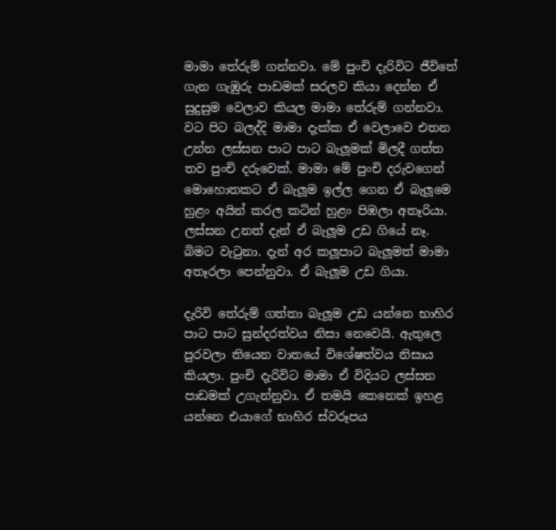මාමා තේරුම් ගන්නවා. මේ පුංචි දැරිවිට ජීවිතේ ගැන ගැඹුරු පාඩමක් සරලව කියා දෙන්න ඒ සුදුසුම වෙලාව කියල මාමා තේරුම් ගන්නවා. වට පිට බලද්දි මාමා දැක්ක ඒ වෙලාවෙ එතන උන්න ලස්සන පාට පාට බැලූමක් මිලදී ගත්ත තව පුංචි දරුවෙක්. මාමා මේ පුංචි දරුවගෙන් මොහොතකට ඒ බැලූම ඉල්ල ගෙන ඒ බැලූමෙ හුළං අයින් කරල කටින් හුළං පිඹලා අතෑරියා. ලස්සන උනත් දැන් ඒ බැලූම උඩ ගියේ නෑ. බිමට වැටුනා. දැන් අර කලූපාට බැලූමත් මාමා අතෑරලා පෙන්නුවා. ඒ බැලූම උඩ ගියා.

දැරිවි තේරුම් ගත්තා බැලූම උඩ යන්නෙ භාහිර පාට පාට සුන්දරත්වය නිසා නෙවෙයි. ඇතුලෙ පුරවලා තියෙන වාතයේ විශේෂත්වය නිසාය කියලා. පුංචි දැරිවිට මාමා ඒ විදියට ලස්සන පාඩමක් උගැන්නුවා. ඒ තමයි කෙනෙක් ඉහළ යන්නෙ එයාගේ භාහිර ස්වරූපය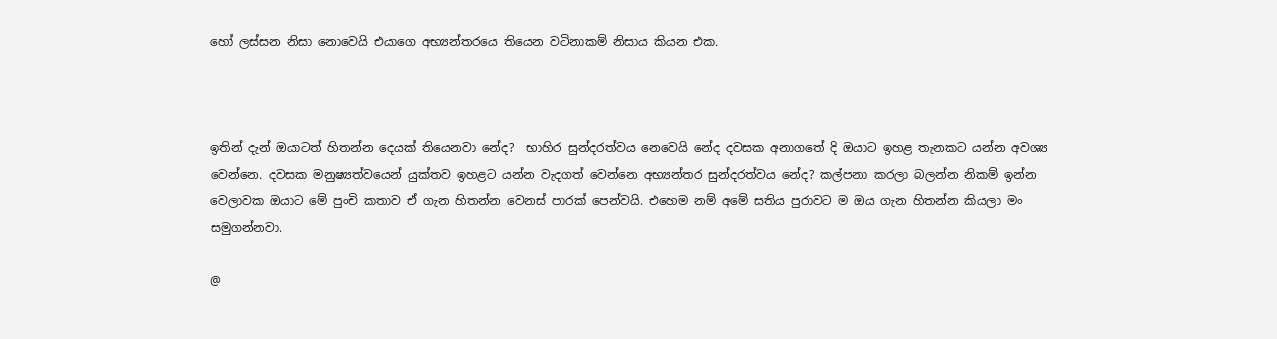හෝ ලස්සන නිසා නොවෙයි එයාගෙ අභ්‍යන්තරයෙ තියෙන වටිනාකම් නිසාය කියන එක.



ඉතින් දැන් ඔයාටත් හිතන්න දෙයක් තියෙනවා නේද?  භාහිර සුන්දරත්වය නෙවෙයි නේද දවසක අනාගතේ දි ඔයාට ඉහළ තැනකට යන්න අවශ්‍ය වෙන්නෙ. දවසක මනුෂ්‍යත්වයෙන් යුක්තව ඉහළට යන්න වැදගත් වෙන්නෙ අභ්‍යන්තර සුන්දරත්වය නේද? කල්පනා කරලා බලන්න නිකම් ඉන්න වෙලාවක ඔයාට මේ පුංචි කතාව ඒ ගැන හිතන්න වෙනස් පාරක් පෙන්වයි. එහෙම නම් අමේ සතිය පුරාවට ම ඔය ගැන හිතන්න කියලා මං සමුගන්නවා.

@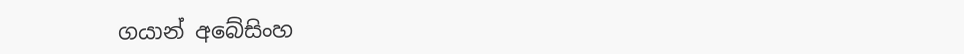ගයාන් අබේසිංහ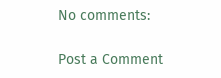No comments:

Post a Comment